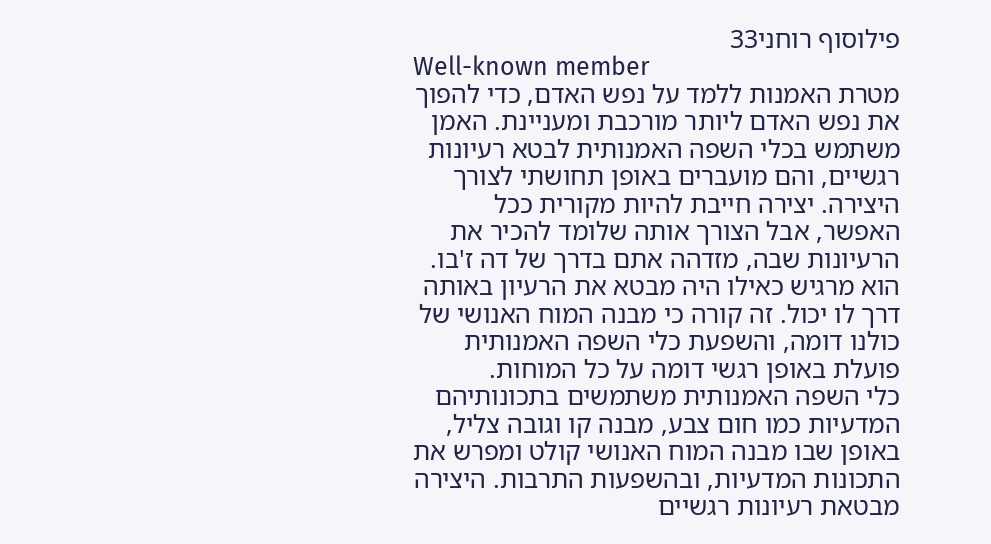פילוסוף רוחני33
Well-known member
מטרת האמנות ללמד על נפש האדם, כדי להפוך את נפש האדם ליותר מורכבת ומעניינת. האמן משתמש בכלי השפה האמנותית לבטא רעיונות רגשיים, והם מועברים באופן תחושתי לצורך היצירה. יצירה חייבת להיות מקורית ככל האפשר, אבל הצורך אותה שלומד להכיר את הרעיונות שבה, מזדהה אתם בדרך של דה ז'בו. הוא מרגיש כאילו היה מבטא את הרעיון באותה דרך לו יכול. זה קורה כי מבנה המוח האנושי של כולנו דומה, והשפעת כלי השפה האמנותית פועלת באופן רגשי דומה על כל המוחות.
כלי השפה האמנותית משתמשים בתכונותיהם המדעיות כמו חום צבע, מבנה קו וגובה צליל, באופן שבו מבנה המוח האנושי קולט ומפרש את התכונות המדעיות, ובהשפעות התרבות. היצירה מבטאת רעיונות רגשיים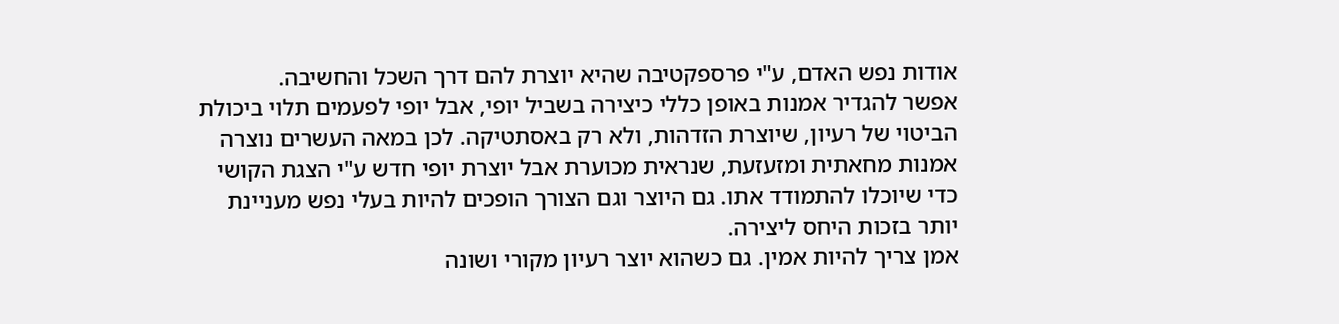אודות נפש האדם, ע"י פרספקטיבה שהיא יוצרת להם דרך השכל והחשיבה.
אפשר להגדיר אמנות באופן כללי כיצירה בשביל יופי, אבל יופי לפעמים תלוי ביכולת הביטוי של רעיון, שיוצרת הזדהות, ולא רק באסתטיקה. לכן במאה העשרים נוצרה אמנות מחאתית ומזעזעת, שנראית מכוערת אבל יוצרת יופי חדש ע"י הצגת הקושי כדי שיוכלו להתמודד אתו. גם היוצר וגם הצורך הופכים להיות בעלי נפש מעניינת יותר בזכות היחס ליצירה.
אמן צריך להיות אמין. גם כשהוא יוצר רעיון מקורי ושונה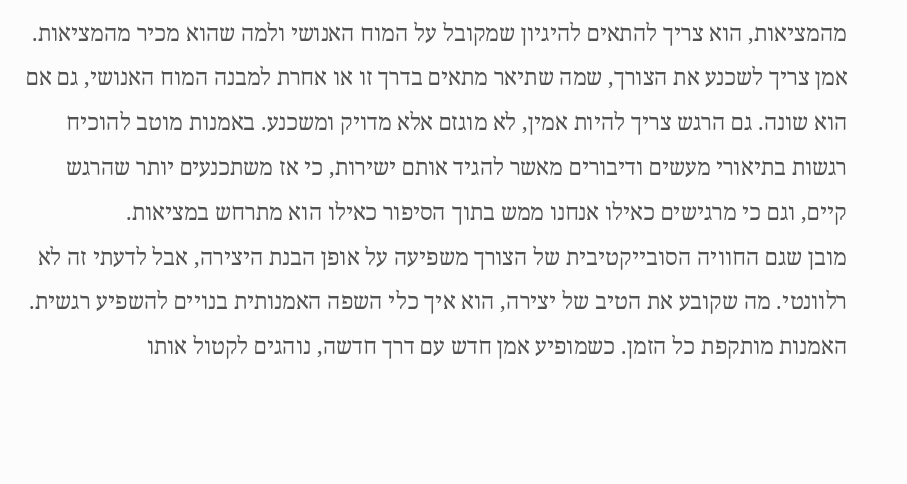מהמציאות, הוא צריך להתאים להיגיון שמקובל על המוח האנושי ולמה שהוא מכיר מהמציאות. אמן צריך לשכנע את הצורך, שמה שתיאר מתאים בדרך זו או אחרת למבנה המוח האנושי, גם אם הוא שונה. גם הרגש צריך להיות אמין, לא מוגזם אלא מדויק ומשכנע. באמנות מוטב להוכיח רגשות בתיאורי מעשים ודיבורים מאשר להגיד אותם ישירות, כי אז משתכנעים יותר שהרגש קיים, וגם כי מרגישים כאילו אנחנו ממש בתוך הסיפור כאילו הוא מתרחש במציאות.
מובן שגם החוויה הסובייקטיבית של הצורך משפיעה על אופן הבנת היצירה, אבל לדעתי זה לא רלוונטי. מה שקובע את הטיב של יצירה, הוא איך כלי השפה האמנותית בנויים להשפיע רגשית.
האמנות מותקפת כל הזמן. כשמופיע אמן חדש עם דרך חדשה, נוהגים לקטול אותו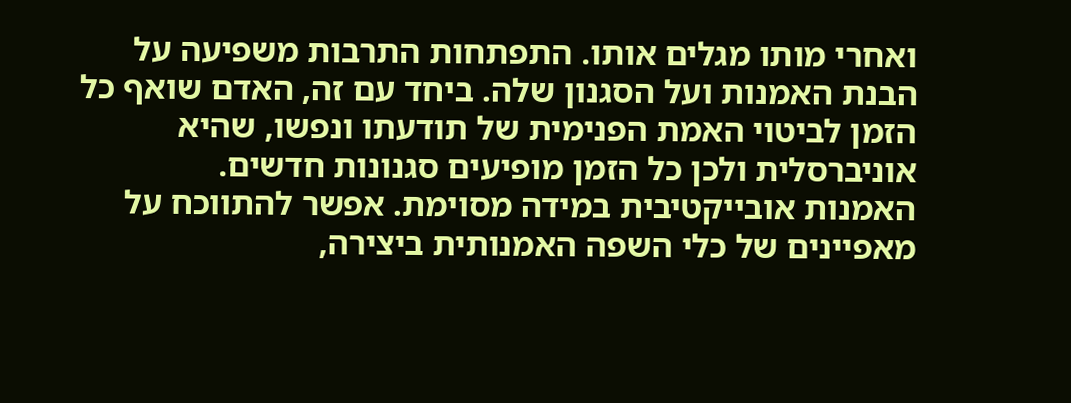ואחרי מותו מגלים אותו. התפתחות התרבות משפיעה על הבנת האמנות ועל הסגנון שלה. ביחד עם זה, האדם שואף כל הזמן לביטוי האמת הפנימית של תודעתו ונפשו, שהיא אוניברסלית ולכן כל הזמן מופיעים סגנונות חדשים.
האמנות אובייקטיבית במידה מסוימת. אפשר להתווכח על מאפיינים של כלי השפה האמנותית ביצירה,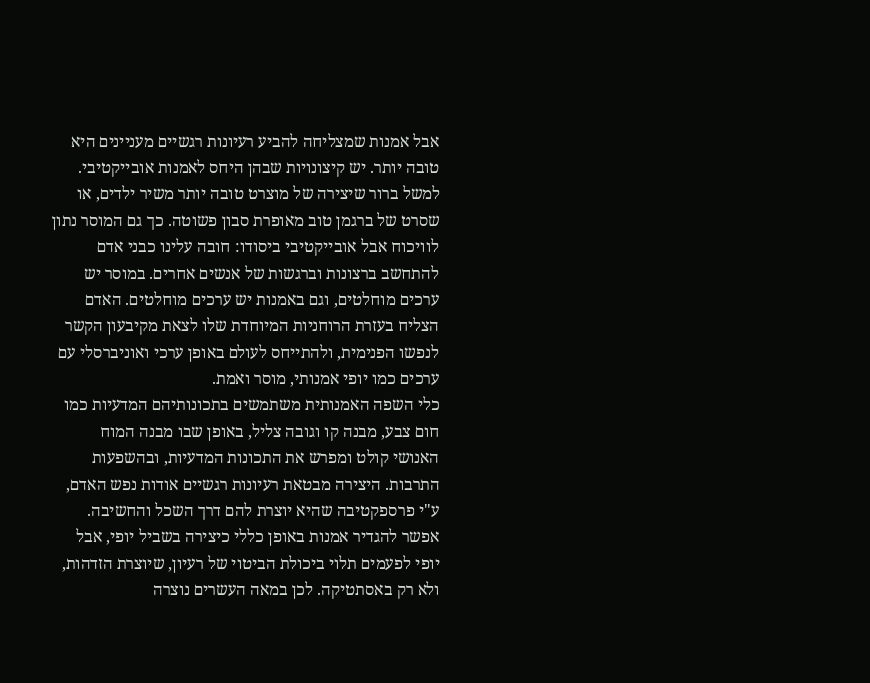אבל אמנות שמצליחה להביע רעיונות רגשיים מעניינים היא טובה יותר. יש קיצונויות שבהן היחס לאמנות אובייקטיבי. למשל ברור שיצירה של מוצרט טובה יותר משיר ילדים, או שסרט של ברגמן טוב מאופרת סבון פשוטה. כך גם המוסר נתון לוויכוח אבל אובייקטיבי ביסודו: חובה עלינו כבני אדם להתחשב ברצונות וברגשות של אנשים אחרים. במוסר יש ערכים מוחלטים, וגם באמנות יש ערכים מוחלטים. האדם הצליח בעזרת הרוחניות המיוחדת שלו לצאת מקיבעון הקשר לנפשו הפנימית, ולהתייחס לעולם באופן ערכי ואוניברסלי עם ערכים כמו יופי אמנותי, מוסר ואמת.
כלי השפה האמנותית משתמשים בתכונותיהם המדעיות כמו חום צבע, מבנה קו וגובה צליל, באופן שבו מבנה המוח האנושי קולט ומפרש את התכונות המדעיות, ובהשפעות התרבות. היצירה מבטאת רעיונות רגשיים אודות נפש האדם, ע"י פרספקטיבה שהיא יוצרת להם דרך השכל והחשיבה.
אפשר להגדיר אמנות באופן כללי כיצירה בשביל יופי, אבל יופי לפעמים תלוי ביכולת הביטוי של רעיון, שיוצרת הזדהות, ולא רק באסתטיקה. לכן במאה העשרים נוצרה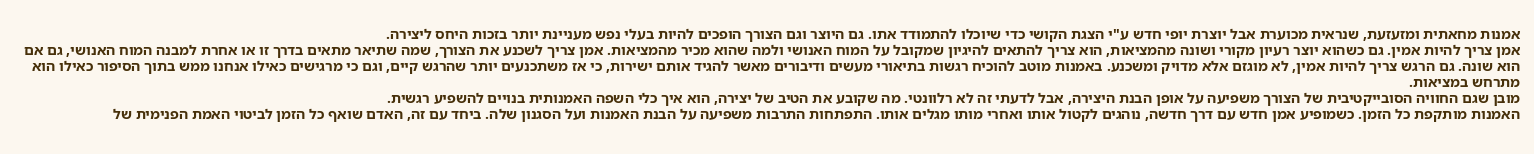אמנות מחאתית ומזעזעת, שנראית מכוערת אבל יוצרת יופי חדש ע"י הצגת הקושי כדי שיוכלו להתמודד אתו. גם היוצר וגם הצורך הופכים להיות בעלי נפש מעניינת יותר בזכות היחס ליצירה.
אמן צריך להיות אמין. גם כשהוא יוצר רעיון מקורי ושונה מהמציאות, הוא צריך להתאים להיגיון שמקובל על המוח האנושי ולמה שהוא מכיר מהמציאות. אמן צריך לשכנע את הצורך, שמה שתיאר מתאים בדרך זו או אחרת למבנה המוח האנושי, גם אם הוא שונה. גם הרגש צריך להיות אמין, לא מוגזם אלא מדויק ומשכנע. באמנות מוטב להוכיח רגשות בתיאורי מעשים ודיבורים מאשר להגיד אותם ישירות, כי אז משתכנעים יותר שהרגש קיים, וגם כי מרגישים כאילו אנחנו ממש בתוך הסיפור כאילו הוא מתרחש במציאות.
מובן שגם החוויה הסובייקטיבית של הצורך משפיעה על אופן הבנת היצירה, אבל לדעתי זה לא רלוונטי. מה שקובע את הטיב של יצירה, הוא איך כלי השפה האמנותית בנויים להשפיע רגשית.
האמנות מותקפת כל הזמן. כשמופיע אמן חדש עם דרך חדשה, נוהגים לקטול אותו ואחרי מותו מגלים אותו. התפתחות התרבות משפיעה על הבנת האמנות ועל הסגנון שלה. ביחד עם זה, האדם שואף כל הזמן לביטוי האמת הפנימית של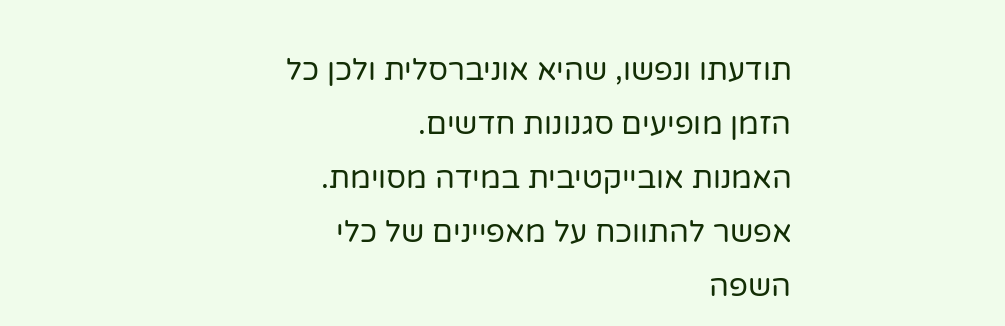תודעתו ונפשו, שהיא אוניברסלית ולכן כל הזמן מופיעים סגנונות חדשים.
האמנות אובייקטיבית במידה מסוימת. אפשר להתווכח על מאפיינים של כלי השפה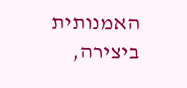האמנותית ביצירה,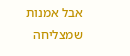אבל אמנות שמצליחה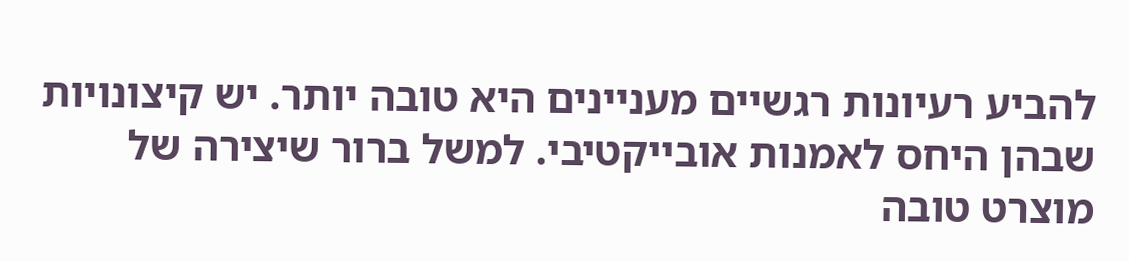להביע רעיונות רגשיים מעניינים היא טובה יותר. יש קיצונויות שבהן היחס לאמנות אובייקטיבי. למשל ברור שיצירה של מוצרט טובה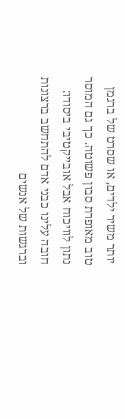יותר משיר ילדים, או שסרט של ברגמן טוב מאופרת סבון פשוטה. כך גם המוסר נתון לוויכוח אבל אובייקטיבי ביסודו: חובה עלינו כבני אדם להתחשב ברצונות וברגשות של אנשים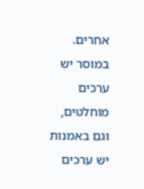אחרים. במוסר יש ערכים מוחלטים, וגם באמנות יש ערכים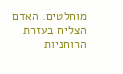מוחלטים. האדם הצליח בעזרת הרוחניות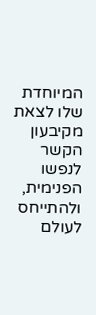המיוחדת שלו לצאת מקיבעון הקשר לנפשו הפנימית, ולהתייחס לעולם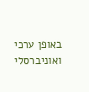באופן ערכי ואוניברסלי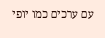עם ערכים כמו יופי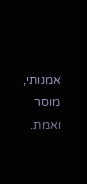אמנותי, מוסר ואמת.